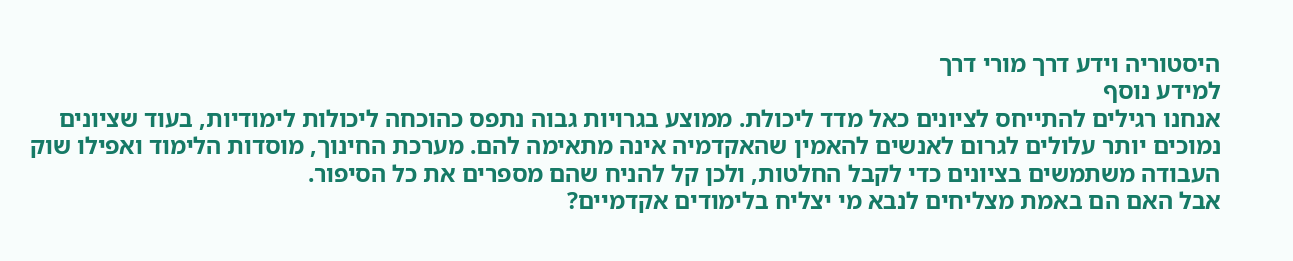היסטוריה וידע דרך מורי דרך
למידע נוסף
אנחנו רגילים להתייחס לציונים כאל מדד ליכולת. ממוצע בגרויות גבוה נתפס כהוכחה ליכולות לימודיות, בעוד שציונים נמוכים יותר עלולים לגרום לאנשים להאמין שהאקדמיה אינה מתאימה להם. מערכת החינוך, מוסדות הלימוד ואפילו שוק העבודה משתמשים בציונים כדי לקבל החלטות, ולכן קל להניח שהם מספרים את כל הסיפור.
אבל האם הם באמת מצליחים לנבא מי יצליח בלימודים אקדמיים?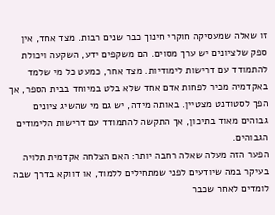זו שאלה שמעסיקה חוקרי חינוך כבר שנים רבות. מצד אחד, אין ספק שלציונים יש ערך מסוים. הם משקפים ידע, השקעה ויכולת להתמודד עם דרישות לימודיות. מצד אחר, כמעט כל מי שלמד באקדמיה מכיר לפחות אדם אחד שלא בלט במיוחד בבית הספר, אך הפך לסטודנט מצטיין. באותה מידה, יש גם מי שהשיג ציונים גבוהים מאוד בתיכון, אך התקשה להתמודד עם דרישות הלימודים הגבוהים.
הפער הזה מעלה שאלה רחבה יותר: האם הצלחה אקדמית תלויה בעיקר במה שיודעים לפני שמתחילים ללמוד, או דווקא בדרך שבה לומדים לאחר שכבר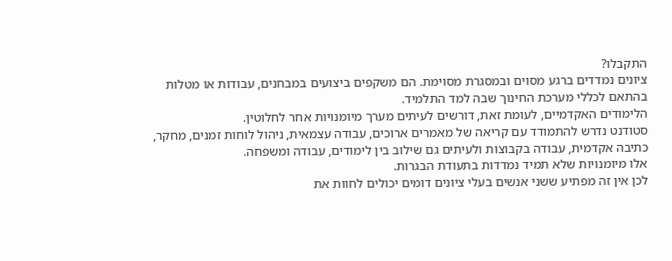התקבלו?
ציונים נמדדים ברגע מסוים ובמסגרת מסוימת. הם משקפים ביצועים במבחנים, עבודות או מטלות בהתאם לכללי מערכת החינוך שבה למד התלמיד.
הלימודים האקדמיים, לעומת זאת, דורשים לעיתים מערך מיומנויות אחר לחלוטין.
סטודנט נדרש להתמודד עם קריאה של מאמרים ארוכים, עבודה עצמאית, ניהול לוחות זמנים, מחקר, כתיבה אקדמית, עבודה בקבוצות ולעיתים גם שילוב בין לימודים, עבודה ומשפחה.
אלו מיומנויות שלא תמיד נמדדות בתעודת הבגרות.
לכן אין זה מפתיע ששני אנשים בעלי ציונים דומים יכולים לחוות את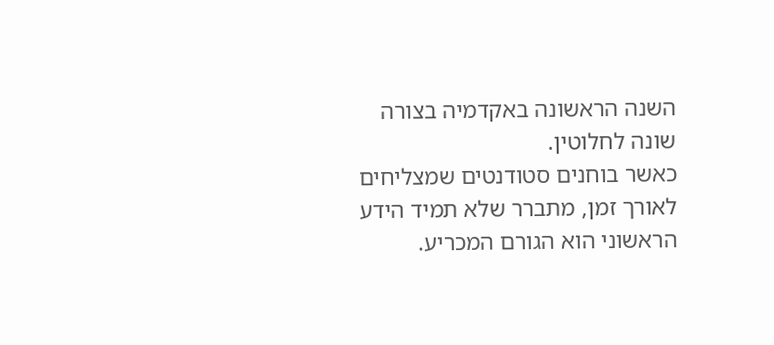השנה הראשונה באקדמיה בצורה שונה לחלוטין.
כאשר בוחנים סטודנטים שמצליחים לאורך זמן, מתברר שלא תמיד הידע הראשוני הוא הגורם המכריע.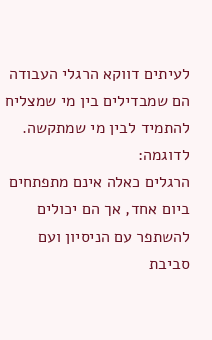לעיתים דווקא הרגלי העבודה הם שמבדילים בין מי שמצליח להתמיד לבין מי שמתקשה.
לדוגמה:
הרגלים כאלה אינם מתפתחים ביום אחד, אך הם יכולים להשתפר עם הניסיון ועם סביבת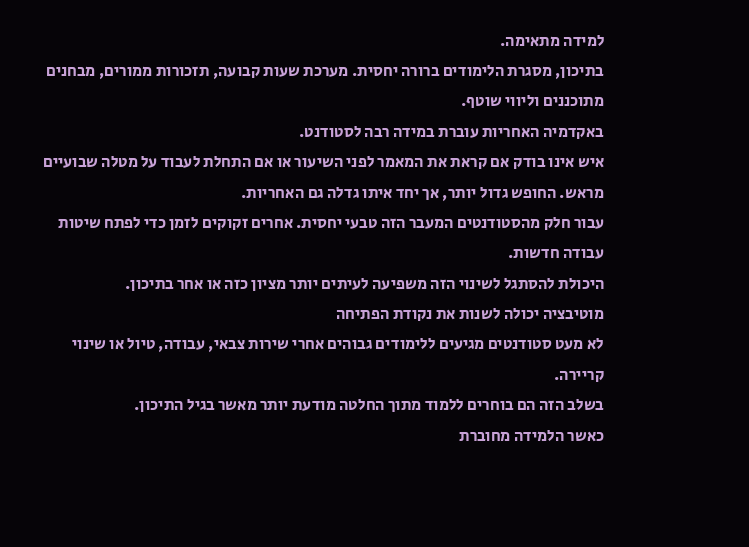למידה מתאימה.
בתיכון, מסגרת הלימודים ברורה יחסית. מערכת שעות קבועה, תזכורות ממורים, מבחנים מתוכננים וליווי שוטף.
באקדמיה האחריות עוברת במידה רבה לסטודנט.
איש אינו בודק אם קראת את המאמר לפני השיעור או אם התחלת לעבוד על מטלה שבועיים מראש. החופש גדול יותר, אך יחד איתו גדלה גם האחריות.
עבור חלק מהסטודנטים המעבר הזה טבעי יחסית. אחרים זקוקים לזמן כדי לפתח שיטות עבודה חדשות.
היכולת להסתגל לשינוי הזה משפיעה לעיתים יותר מציון כזה או אחר בתיכון.
מוטיבציה יכולה לשנות את נקודת הפתיחה
לא מעט סטודנטים מגיעים ללימודים גבוהים אחרי שירות צבאי, עבודה, טיול או שינוי קריירה.
בשלב הזה הם בוחרים ללמוד מתוך החלטה מודעת יותר מאשר בגיל התיכון.
כאשר הלמידה מחוברת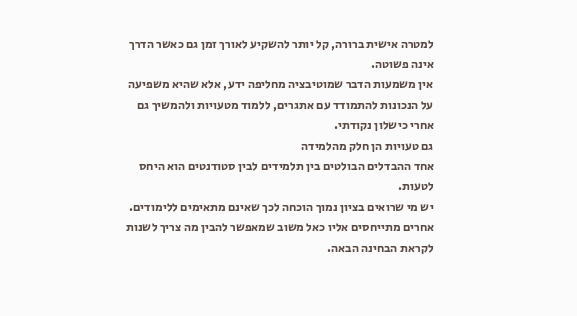למטרה אישית ברורה, קל יותר להשקיע לאורך זמן גם כאשר הדרך אינה פשוטה.
אין משמעות הדבר שמוטיבציה מחליפה ידע, אלא שהיא משפיעה על הנכונות להתמודד עם אתגרים, ללמוד מטעויות ולהמשיך גם אחרי כישלון נקודתי.
גם טעויות הן חלק מהלמידה
אחד ההבדלים הבולטים בין תלמידים לבין סטודנטים הוא היחס לטעות.
יש מי שרואים בציון נמוך הוכחה לכך שאינם מתאימים ללימודים. אחרים מתייחסים אליו כאל משוב שמאפשר להבין מה צריך לשנות לקראת הבחינה הבאה.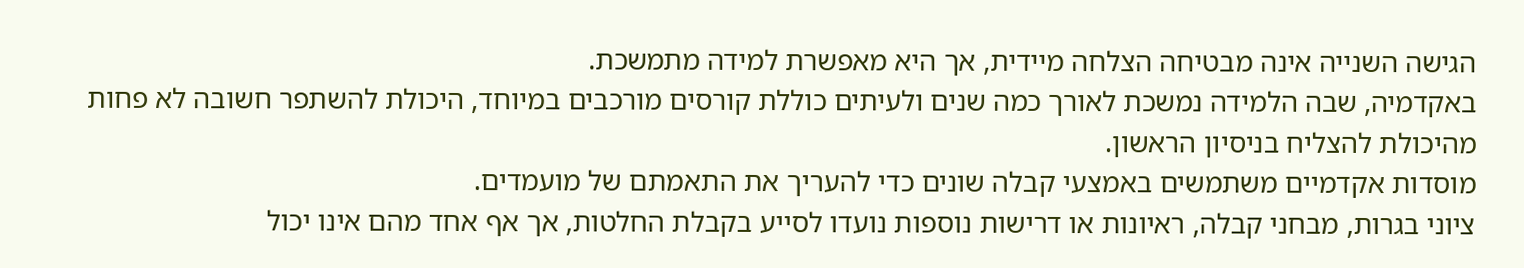הגישה השנייה אינה מבטיחה הצלחה מיידית, אך היא מאפשרת למידה מתמשכת.
באקדמיה, שבה הלמידה נמשכת לאורך כמה שנים ולעיתים כוללת קורסים מורכבים במיוחד, היכולת להשתפר חשובה לא פחות מהיכולת להצליח בניסיון הראשון.
מוסדות אקדמיים משתמשים באמצעי קבלה שונים כדי להעריך את התאמתם של מועמדים.
ציוני בגרות, מבחני קבלה, ראיונות או דרישות נוספות נועדו לסייע בקבלת החלטות, אך אף אחד מהם אינו יכול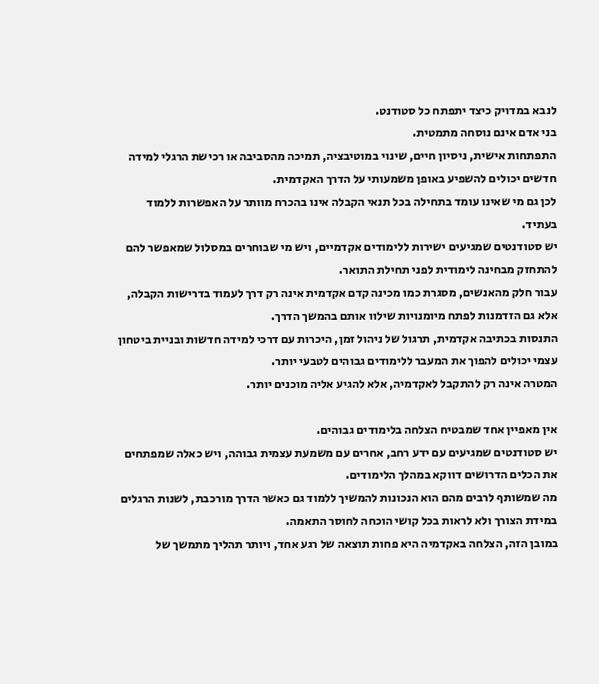לנבא במדויק כיצד יתפתח כל סטודנט.
בני אדם אינם נוסחה מתמטית.
התפתחות אישית, ניסיון חיים, שינוי במוטיבציה, תמיכה מהסביבה או רכישת הרגלי למידה חדשים יכולים להשפיע באופן משמעותי על הדרך האקדמית.
לכן גם מי שאינו עומד בתחילה בכל תנאי הקבלה אינו בהכרח מוותר על האפשרות ללמוד בעתיד.
יש סטודנטים שמגיעים ישירות ללימודים אקדמיים, ויש מי שבוחרים במסלול שמאפשר להם להתחזק מבחינה לימודית לפני תחילת התואר.
עבור חלק מהאנשים, מסגרת כמו מכינה קדם אקדמית אינה רק דרך לעמוד בדרישות הקבלה, אלא גם הזדמנות לפתח מיומנויות שילוו אותם בהמשך הדרך.
התנסות בכתיבה אקדמית, תרגול של ניהול זמן, היכרות עם דרכי למידה חדשות ובניית ביטחון עצמי יכולים להפוך את המעבר ללימודים גבוהים לטבעי יותר.
המטרה אינה רק להתקבל לאקדמיה, אלא להגיע אליה מוכנים יותר.

אין מאפיין אחד שמבטיח הצלחה בלימודים גבוהים.
יש סטודנטים שמגיעים עם ידע רחב, אחרים עם משמעת עצמית גבוהה, ויש כאלה שמפתחים את הכלים הדרושים דווקא במהלך הלימודים.
מה שמשותף לרבים מהם הוא הנכונות להמשיך ללמוד גם כאשר הדרך מורכבת, לשנות הרגלים במידת הצורך ולא לראות בכל קושי הוכחה לחוסר התאמה.
במובן הזה, הצלחה באקדמיה היא פחות תוצאה של רגע אחד, ויותר תהליך מתמשך של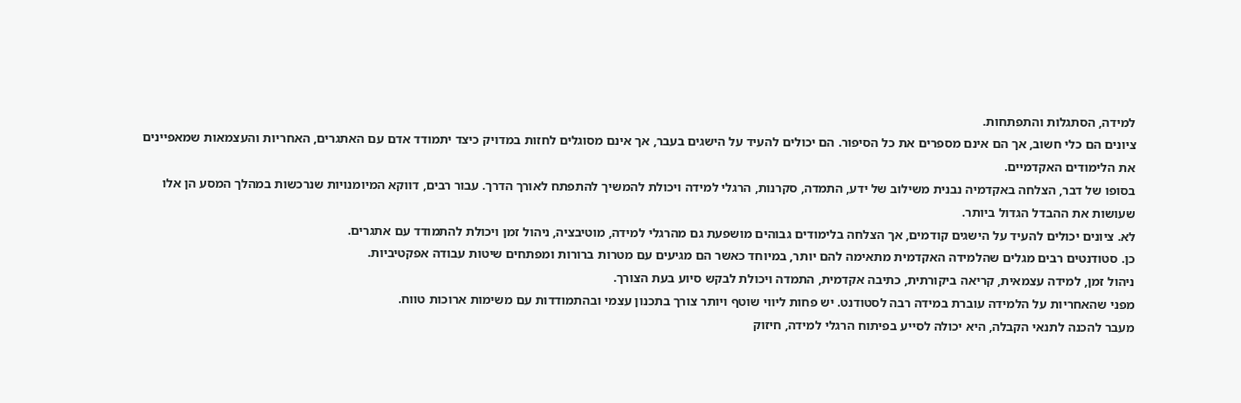למידה, הסתגלות והתפתחות.
ציונים הם כלי חשוב, אך הם אינם מספרים את כל הסיפור. הם יכולים להעיד על הישגים בעבר, אך אינם מסוגלים לחזות במדויק כיצד יתמודד אדם עם האתגרים, האחריות והעצמאות שמאפיינים את הלימודים האקדמיים.
בסופו של דבר, הצלחה באקדמיה נבנית משילוב של ידע, התמדה, סקרנות, הרגלי למידה ויכולת להמשיך להתפתח לאורך הדרך. עבור רבים, דווקא המיומנויות שנרכשות במהלך המסע הן אלו שעושות את ההבדל הגדול ביותר.
לא. ציונים יכולים להעיד על הישגים קודמים, אך הצלחה בלימודים גבוהים מושפעת גם מהרגלי למידה, מוטיבציה, ניהול זמן ויכולת להתמודד עם אתגרים.
כן. סטודנטים רבים מגלים שהלמידה האקדמית מתאימה להם יותר, במיוחד כאשר הם מגיעים עם מטרות ברורות ומפתחים שיטות עבודה אפקטיביות.
ניהול זמן, למידה עצמאית, קריאה ביקורתית, כתיבה אקדמית, התמדה ויכולת לבקש סיוע בעת הצורך.
מפני שהאחריות על הלמידה עוברת במידה רבה לסטודנט. יש פחות ליווי שוטף ויותר צורך בתכנון עצמי ובהתמודדות עם משימות ארוכות טווח.
מעבר להכנה לתנאי הקבלה, היא יכולה לסייע בפיתוח הרגלי למידה, חיזוק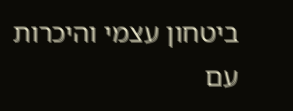ביטחון עצמי והיכרות עם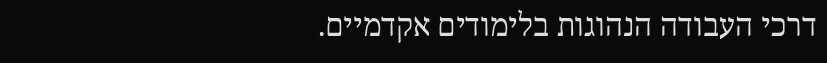דרכי העבודה הנהוגות בלימודים אקדמיים.